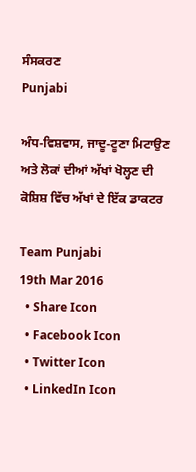ਸੰਸਕਰਣ
Punjabi

ਅੰਧ-ਵਿਸ਼ਵਾਸ, ਜਾਦੂ-ਟੂਣਾ ਮਿਟਾਉਣ ਅਤੇ ਲੋਕਾਂ ਦੀਆਂ ਅੱਖਾਂ ਖੋਲ੍ਹਣ ਦੀ ਕੋਸ਼ਿਸ਼ ਵਿੱਚ ਅੱਖਾਂ ਦੇ ਇੱਕ ਡਾਕਟਰ

Team Punjabi
19th Mar 2016
  • Share Icon
  • Facebook Icon
  • Twitter Icon
  • LinkedIn Icon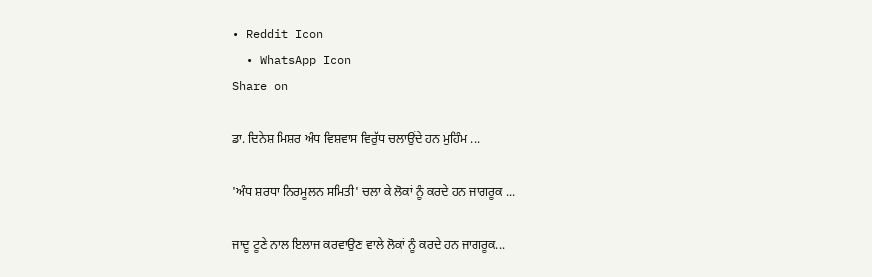• Reddit Icon
  • WhatsApp Icon
Share on

ਡਾ. ਦਿਨੇਸ਼ ਮਿਸ਼ਰ ਅੰਧ ਵਿਸ਼ਵਾਸ ਵਿਰੁੱਧ ਚਲਾਉਂਦੇ ਹਨ ਮੁਹਿੰਮ ...

'ਅੰਧ ਸ਼ਰਧਾ ਨਿਰਮੂਲਨ ਸਮਿਤੀ' ਚਲਾ ਕੇ ਲੋਕਾਂ ਨੂੰ ਕਰਦੇ ਹਨ ਜਾਗਰੂਕ ...

ਜਾਦੂ ਟੂਣੇ ਨਾਲ ਇਲਾਜ ਕਰਵਾਉਣ ਵਾਲੇ ਲੋਕਾਂ ਨੂੰ ਕਰਦੇ ਹਨ ਜਾਗਰੂਕ...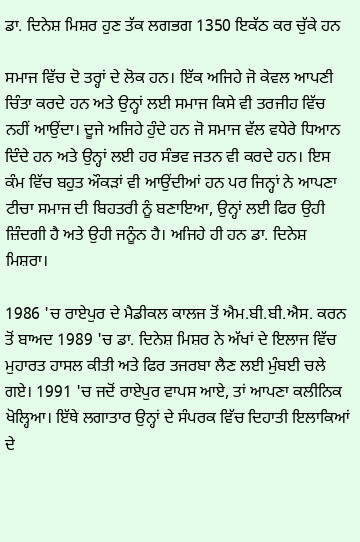ਡਾ. ਦਿਨੇਸ਼ ਮਿਸ਼ਰ ਹੁਣ ਤੱਕ ਲਗਭਗ 1350 ਇਕੱਠ ਕਰ ਚੁੱਕੇ ਹਨ

ਸਮਾਜ ਵਿੱਚ ਦੋ ਤਰ੍ਹਾਂ ਦੇ ਲੋਕ ਹਨ। ਇੱਕ ਅਜਿਹੇ ਜੋ ਕੇਵਲ ਆਪਣੀ ਚਿੰਤਾ ਕਰਦੇ ਹਨ ਅਤੇ ਉਨ੍ਹਾਂ ਲਈ ਸਮਾਜ ਕਿਸੇ ਵੀ ਤਰਜੀਹ ਵਿੱਚ ਨਹੀਂ ਆਉਂਦਾ। ਦੂਜੇ ਅਜਿਹੇ ਹੁੰਦੇ ਹਨ ਜੋ ਸਮਾਜ ਵੱਲ ਵਧੇਰੇ ਧਿਆਨ ਦਿੰਦੇ ਹਨ ਅਤੇ ਉਨ੍ਹਾਂ ਲਈ ਹਰ ਸੰਭਵ ਜਤਨ ਵੀ ਕਰਦੇ ਹਨ। ਇਸ ਕੰਮ ਵਿੱਚ ਬਹੁਤ ਔਕੜਾਂ ਵੀ ਆਉਂਦੀਆਂ ਹਨ ਪਰ ਜਿਨ੍ਹਾਂ ਨੇ ਆਪਣਾ ਟੀਚਾ ਸਮਾਜ ਦੀ ਬਿਹਤਰੀ ਨੂੰ ਬਣਾਇਆ, ਉਨ੍ਹਾਂ ਲਈ ਫਿਰ ਉਹੀ ਜ਼ਿੰਦਗੀ ਹੈ ਅਤੇ ਉਹੀ ਜਨੂੰਨ ਹੈ। ਅਜਿਹੇ ਹੀ ਹਨ ਡਾ. ਦਿਨੇਸ਼ ਮਿਸ਼ਰਾ।

1986 'ਚ ਰਾਏਪੁਰ ਦੇ ਮੈਡੀਕਲ ਕਾਲਜ ਤੋਂ ਐਮ.ਬੀ.ਬੀ.ਐਸ. ਕਰਨ ਤੋਂ ਬਾਅਦ 1989 'ਚ ਡਾ. ਦਿਨੇਸ਼ ਮਿਸ਼ਰ ਨੇ ਅੱਖਾਂ ਦੇ ਇਲਾਜ ਵਿੱਚ ਮੁਹਾਰਤ ਹਾਸਲ ਕੀਤੀ ਅਤੇ ਫਿਰ ਤਜਰਬਾ ਲੈਣ ਲਈ ਮੁੰਬਈ ਚਲੇ ਗਏ। 1991 'ਚ ਜਦੋਂ ਰਾਏਪੁਰ ਵਾਪਸ ਆਏ, ਤਾਂ ਆਪਣਾ ਕਲੀਨਿਕ ਖੋਲ੍ਹਿਆ। ਇੱਥੇ ਲਗਾਤਾਰ ਉਨ੍ਹਾਂ ਦੇ ਸੰਪਰਕ ਵਿੱਚ ਦਿਹਾਤੀ ਇਲਾਕਿਆਂ ਦੇ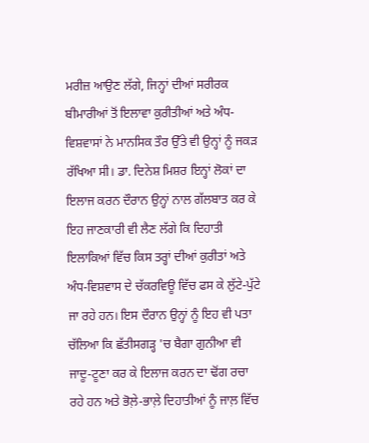ਮਰੀਜ਼ ਆਉਣ ਲੱਗੇ, ਜਿਨ੍ਹਾਂ ਦੀਆਂ ਸਰੀਰਕ ਬੀਮਾਰੀਆਂ ਤੋਂ ਇਲਾਵਾ ਕੁਰੀਤੀਆਂ ਅਤੇ ਅੰਧ-ਵਿਸ਼ਵਾਸਾਂ ਨੇ ਮਾਨਸਿਕ ਤੌਰ ਉੱਤੇ ਵੀ ਉਨ੍ਹਾਂ ਨੂੰ ਜਕੜ ਰੱਖਿਆ ਸੀ। ਡਾ. ਦਿਨੇਸ਼ ਮਿਸ਼ਰ ਇਨ੍ਹਾਂ ਲੋਕਾਂ ਦਾ ਇਲਾਜ ਕਰਨ ਦੌਰਾਨ ਉਨ੍ਹਾਂ ਨਾਲ ਗੱਲਬਾਤ ਕਰ ਕੇ ਇਹ ਜਾਣਕਾਰੀ ਵੀ ਲੈਣ ਲੱਗੇ ਕਿ ਦਿਹਾਤੀ ਇਲਾਕਿਆਂ ਵਿੱਚ ਕਿਸ ਤਰ੍ਹਾਂ ਦੀਆਂ ਕੁਰੀਤਾਂ ਅਤੇ ਅੰਧ-ਵਿਸ਼ਵਾਸ ਦੇ ਚੱਕਰਵਿਊ ਵਿੱਚ ਫਸ ਕੇ ਲੁੱਟੇ-ਪੁੱਟੇ ਜਾ ਰਹੇ ਹਨ। ਇਸ ਦੌਰਾਨ ਉਨ੍ਹਾਂ ਨੂੰ ਇਹ ਵੀ ਪਤਾ ਚੱਲਿਆ ਕਿ ਛੱਤੀਸਗੜ੍ਹ 'ਚ ਬੈਗਾ ਗੁਨੀਆ ਵੀ ਜਾਦੂ-ਟੂਣਾ ਕਰ ਕੇ ਇਲਾਜ ਕਰਨ ਦਾ ਢੋਂਗ ਰਚਾ ਰਹੇ ਹਨ ਅਤੇ ਭੋਲ਼ੇ-ਭਾਲ਼ੇ ਦਿਹਾਤੀਆਂ ਨੂੰ ਜਾਲ਼ ਵਿੱਚ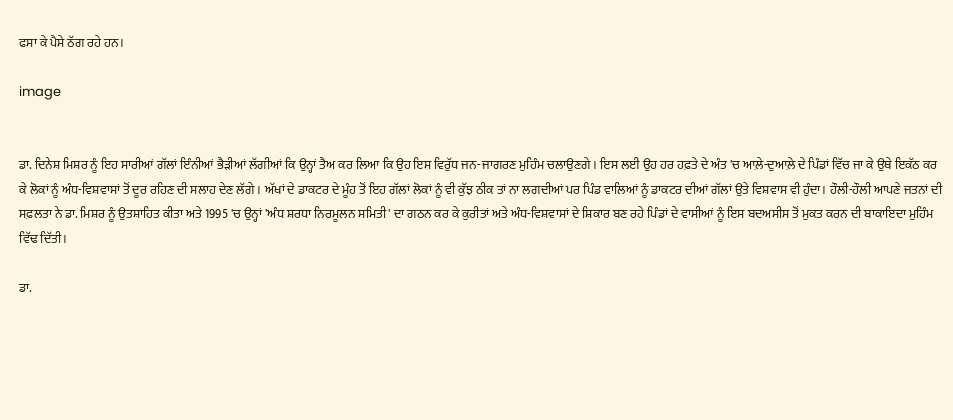ਫਸਾ ਕੇ ਪੈਸੇ ਠੱਗ ਰਹੇ ਹਨ।

image


ਡਾ. ਦਿਨੇਸ਼ ਮਿਸ਼ਰ ਨੂੰ ਇਹ ਸਾਰੀਆਂ ਗੱਲਾਂ ਇੰਨੀਆਂ ਭੈੜੀਆਂ ਲੱਗੀਆਂ ਕਿ ਉਨ੍ਹਾਂ ਤੈਅ ਕਰ ਲਿਆ ਕਿ ਉਹ ਇਸ ਵਿਰੁੱਧ ਜਨ-ਜਾਗਰਣ ਮੁਹਿੰਮ ਚਲਾਉਣਗੇ। ਇਸ ਲਈ ਉਹ ਹਰ ਹਫ਼ਤੇ ਦੇ ਅੰਤ 'ਚ ਆਲ਼ੇ-ਦੁਆਲ਼ੇ ਦੇ ਪਿੰਡਾਂ ਵਿੱਚ ਜਾ ਕੇ ਉਥੇ ਇਕੱਠ ਕਰ ਕੇ ਲੋਕਾਂ ਨੂੰ ਅੰਧ-ਵਿਸ਼ਵਾਸਾਂ ਤੋਂ ਦੂਰ ਰਹਿਣ ਦੀ ਸਲਾਹ ਦੇਣ ਲੱਗੇ। ਅੱਖਾਂ ਦੇ ਡਾਕਟਰ ਦੇ ਮੂੰਹ ਤੋਂ ਇਹ ਗੱਲਾਂ ਲੋਕਾਂ ਨੂੰ ਵੀ ਕੁੱਝ ਠੀਕ ਤਾਂ ਨਾ ਲਗਦੀਆਂ ਪਰ ਪਿੰਡ ਵਾਲਿਆਂ ਨੂੰ ਡਾਕਟਰ ਦੀਆਂ ਗੱਲਾਂ ਉਤੇ ਵਿਸ਼ਵਾਸ ਵੀ ਹੁੰਦਾ। ਹੌਲੀ-ਹੌਲੀ ਆਪਣੇ ਜਤਨਾਂ ਦੀ ਸਫ਼ਲਤਾ ਨੇ ਡਾ. ਮਿਸ਼ਰ ਨੂੰ ਉਤਸ਼ਾਹਿਤ ਕੀਤਾ ਅਤੇ 1995 'ਚ ਉਨ੍ਹਾਂ 'ਅੰਧ ਸ਼ਰਧਾ ਨਿਰਮੂਲਨ ਸਮਿਤੀ' ਦਾ ਗਠਨ ਕਰ ਕੇ ਕੁਰੀਤਾਂ ਅਤੇ ਅੰਧ-ਵਿਸ਼ਵਾਸਾਂ ਦੇ ਸ਼ਿਕਾਰ ਬਣ ਰਹੇ ਪਿੰਡਾਂ ਦੇ ਵਾਸੀਆਂ ਨੂੰ ਇਸ ਬਦਅਸੀਸ ਤੋਂ ਮੁਕਤ ਕਰਨ ਦੀ ਬਾਕਾਇਦਾ ਮੁਹਿੰਮ ਵਿੱਢ ਦਿੱਤੀ।

ਡਾ.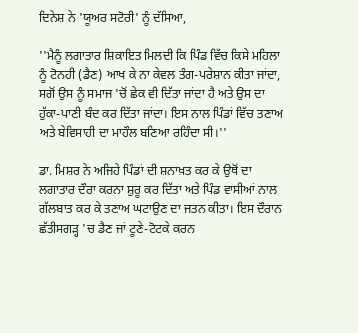ਦਿਨੇਸ਼ ਨੇ 'ਯੂਅਰ ਸਟੋਰੀ' ਨੂੰ ਦੱਸਿਆ,

''ਮੈਨੂੰ ਲਗਾਤਾਰ ਸ਼ਿਕਾਇਤ ਮਿਲਦੀ ਕਿ ਪਿੰਡ ਵਿੱਚ ਕਿਸੇ ਮਹਿਲਾ ਨੂੰ ਟੋਨਹੀ (ਡੈਣ) ਆਖ ਕੇ ਨਾ ਕੇਵਲ ਤੰਗ-ਪਰੇਸ਼ਾਨ ਕੀਤਾ ਜਾਂਦਾ, ਸਗੋਂ ਉਸ ਨੂੰ ਸਮਾਜ 'ਚੋਂ ਛੇਕ ਵੀ ਦਿੱਤਾ ਜਾਂਦਾ ਹੈ ਅਤੇ ਉਸ ਦਾ ਹੁੱਕਾ-ਪਾਣੀ ਬੰਦ ਕਰ ਦਿੱਤਾ ਜਾਂਦਾ। ਇਸ ਨਾਲ ਪਿੰਡਾਂ ਵਿੱਚ ਤਣਾਅ ਅਤੇ ਬੇਵਿਸਾਹੀ ਦਾ ਮਾਹੌਲ ਬਣਿਆ ਰਹਿੰਦਾ ਸੀ।''

ਡਾ. ਮਿਸ਼ਰ ਨੇ ਅਜਿਹੇ ਪਿੰਡਾਂ ਦੀ ਸ਼ਨਾਖ਼ਤ ਕਰ ਕੇ ਉਥੋਂ ਦਾ ਲਗਾਤਾਰ ਦੌਰਾ ਕਰਨਾ ਸ਼ੁਰੂ ਕਰ ਦਿੱਤਾ ਅਤੇ ਪਿੰਡ ਵਾਸੀਆਂ ਨਾਲ ਗੱਲਬਾਤ ਕਰ ਕੇ ਤਣਾਅ ਘਟਾਉਣ ਦਾ ਜਤਨ ਕੀਤਾ। ਇਸ ਦੌਰਾਨ ਛੱਤੀਸਗੜ੍ਹ 'ਚ ਡੈਣ ਜਾਂ ਟੂਣੇ-ਟੋਟਕੇ ਕਰਨ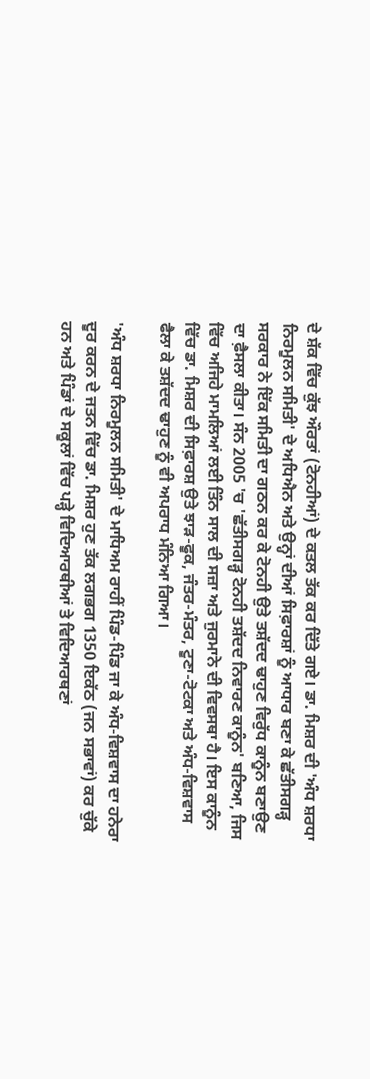ਦੇ ਸ਼ੱਕ ਵਿੱਚ ਕੁੱਝ ਔਰਤਾਂ (ਟੋਨਹੀਆਂ) ਦੇ ਕਤਲ ਤੱਕ ਕਰ ਦਿੱਤੇ ਗਏ। ਡਾ. ਮਿਸ਼ਰ ਦੀ 'ਅੰਧ ਸ਼ਰਧਾ ਨਿਰਮੂਲਨ ਸਮਿਤੀ' ਦੇ ਅਧਿਐਨ ਅਤੇ ਉਨ੍ਹਾਂ ਦੀਆਂ ਸਿਫ਼ਾਰਸ਼ਾਂ ਨੂੰ ਆਧਾਰ ਬਣਾ ਕੇ ਛੱਤੀਸਗੜ੍ਹ ਸਰਕਾਰ ਨੇ ਇੱਕ ਸਮਿਤੀ ਦਾ ਗਠਨ ਕਰ ਕੇ ਟੋਨਹੀ ਉਤੇ ਤਸ਼ੱਦਦ ਢਾਹੁਣ ਵਿਰੁੱਧ ਕਾਨੂੰਨ ਬਣਾਉਣ ਦਾ ਫ਼ੈਸਲਾ ਕੀਤਾ। ਸੰਨ 2005 'ਚ 'ਛੱਤੀਸਗੜ੍ਹ ਟੋਨਹੀ ਤਸ਼ੱਦਦ ਨਿਵਾਰਣ ਕਾਨੂੰਨ' ਬਣਿਆ, ਜਿਸ ਵਿੱਚ ਅਜਿਹੇ ਮਾਮਲਿਆਂ ਲਈ ਤਿੰਨ ਸਾਲ ਦੀ ਸਜ਼ਾ ਅਤੇ ਜੁਰਮਾਨੇ ਦੀ ਵਿਵਸਥਾ ਹੈ। ਇਸ ਕਾਨੂੰਨ ਵਿੱਚ ਡਾ. ਮਿਸ਼ਰ ਦੀ ਸਿਫ਼ਾਰਸ਼ ਉਤੇ ਝਾੜ-ਫੂਕ, ਜੰਤਰ-ਮੰਤਰ, ਟੂਣਾ-ਟੋਟਕਾ ਅਤੇ ਅੰਧ-ਵਿਸ਼ਵਾਸ ਫੈਲਾ ਕੇ ਤਸ਼ੱਦਦ ਢਾਹੁਣ ਨੂੰ ਵੀ ਅਪਰਾਧ ਮੰਨਿਆ ਗਿਆ।

'ਅੰਧ ਸ਼ਰਧਾ ਨਿਰਮੂਲਨ ਸਮਿਤੀ' ਦੇ ਮਾਧਿਅਮ ਰਾਹੀਂ ਪਿੰਡ-ਪਿੰਡ ਜਾ ਕੇ ਅੰਧ-ਵਿਸ਼ਵਾਸ ਦਾ ਹਨੇਰਾ ਦੂਰ ਕਰਨ ਦੇ ਜਤਨ ਵਿੱਚ ਡਾ. ਮਿਸ਼ਰ ਹੁਣ ਤੱਕ ਲਗਭਗ 1350 ਇਕੱਠ (ਜਨ ਸਭਾਵਾਂ) ਕਰ ਚੁੱਕੇ ਹਨ ਅਤੇ ਪਿੰਡਾਂ ਦੇ ਸਕੂਲਾਂ ਵਿੱਚ ਪੜ੍ਹੇ ਵਿਦਿਆਰਥੀਆਂ ਤੇ ਵਿਦਿਆਰਥਣਾਂ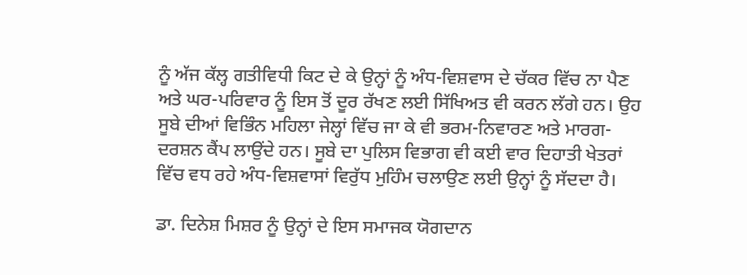ਨੂੰ ਅੱਜ ਕੱਲ੍ਹ ਗਤੀਵਿਧੀ ਕਿਟ ਦੇ ਕੇ ਉਨ੍ਹਾਂ ਨੂੰ ਅੰਧ-ਵਿਸ਼ਵਾਸ ਦੇ ਚੱਕਰ ਵਿੱਚ ਨਾ ਪੈਣ ਅਤੇ ਘਰ-ਪਰਿਵਾਰ ਨੂੰ ਇਸ ਤੋਂ ਦੂਰ ਰੱਖਣ ਲਈ ਸਿੱਖਿਅਤ ਵੀ ਕਰਨ ਲੱਗੇ ਹਨ। ਉਹ ਸੂਬੇ ਦੀਆਂ ਵਿਭਿੰਨ ਮਹਿਲਾ ਜੇਲ੍ਹਾਂ ਵਿੱਚ ਜਾ ਕੇ ਵੀ ਭਰਮ-ਨਿਵਾਰਣ ਅਤੇ ਮਾਰਗ-ਦਰਸ਼ਨ ਕੈਂਪ ਲਾਉਂਦੇ ਹਨ। ਸੂਬੇ ਦਾ ਪੁਲਿਸ ਵਿਭਾਗ ਵੀ ਕਈ ਵਾਰ ਦਿਹਾਤੀ ਖੇਤਰਾਂ ਵਿੱਚ ਵਧ ਰਹੇ ਅੰਧ-ਵਿਸ਼ਵਾਸਾਂ ਵਿਰੁੱਧ ਮੁਹਿੰਮ ਚਲਾਉਣ ਲਈ ਉਨ੍ਹਾਂ ਨੂੰ ਸੱਦਦਾ ਹੈ।

ਡਾ. ਦਿਨੇਸ਼ ਮਿਸ਼ਰ ਨੂੰ ਉਨ੍ਹਾਂ ਦੇ ਇਸ ਸਮਾਜਕ ਯੋਗਦਾਨ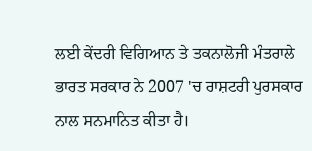ਲਈ ਕੇਂਦਰੀ ਵਿਗਿਆਨ ਤੇ ਤਕਨਾਲੋਜੀ ਮੰਤਰਾਲੇ ਭਾਰਤ ਸਰਕਾਰ ਨੇ 2007 'ਚ ਰਾਸ਼ਟਰੀ ਪੁਰਸਕਾਰ ਨਾਲ ਸਨਮਾਨਿਤ ਕੀਤਾ ਹੈ।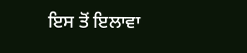ਇਸ ਤੋਂ ਇਲਾਵਾ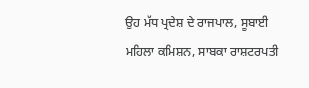ਉਹ ਮੱਧ ਪ੍ਰਦੇਸ਼ ਦੇ ਰਾਜਪਾਲ, ਸੂਬਾਈ ਮਹਿਲਾ ਕਮਿਸ਼ਨ, ਸਾਬਕਾ ਰਾਸ਼ਟਰਪਤੀ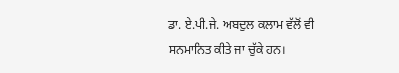ਡਾ. ਏ.ਪੀ.ਜੇ. ਅਬਦੁਲ ਕਲਾਮ ਵੱਲੋਂ ਵੀ ਸਨਮਾਨਿਤ ਕੀਤੇ ਜਾ ਚੁੱਕੇ ਹਨ।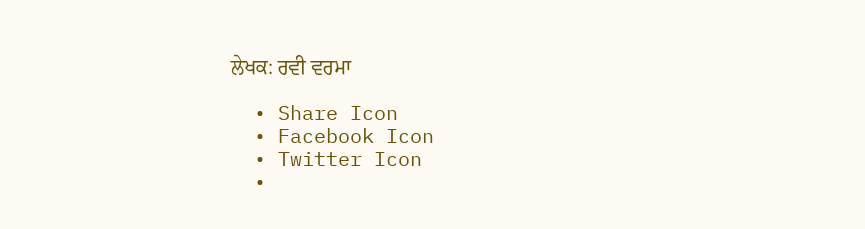ਲੇਖਕ: ਰਵੀ ਵਰਮਾ

  • Share Icon
  • Facebook Icon
  • Twitter Icon
  •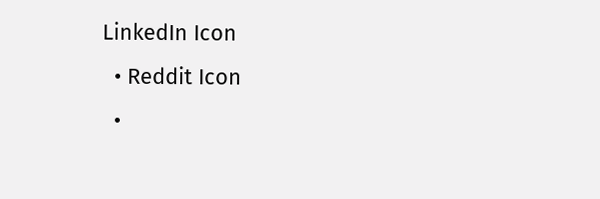LinkedIn Icon
  • Reddit Icon
  •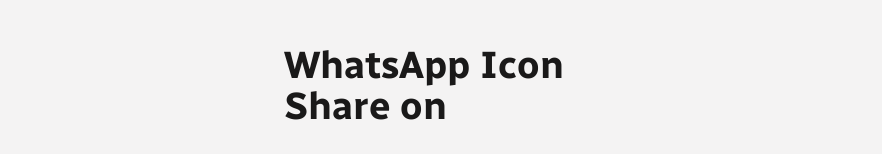WhatsApp Icon
Share on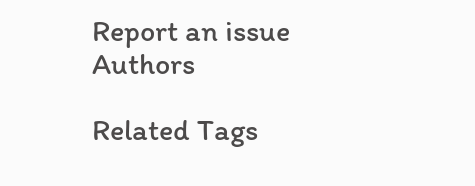Report an issue
Authors

Related Tags